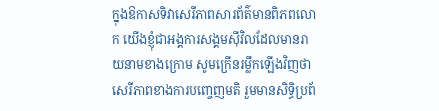ក្នុងឱកាសទិវាសេរីភាពសារព័ត៌មានពិភពលោក យើងខ្ញុំជាអង្គការសង្គមស៊ីវិលដែលមានរាយនាមខាងក្រោម សូមក្រើនរម្លឹកឡើងវិញថាសេរីភាពខាងការបញ្ចេញមតិ រួមមានសិទ្ធិប្រព័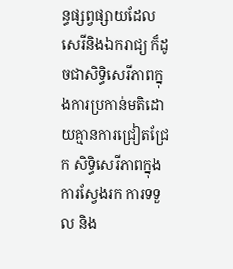ន្ធផ្សព្វផ្សាយដែលសេរីនិងឯករាជ្យ ក៏ដូចជាសិទ្ធិសេរីភាពក្នុងការប្រកាន់មតិដោយគ្មានការជ្រៀតជ្រែក សិទ្ធិសេរីភាពក្នុងការស្វែងរក ការទទួល និង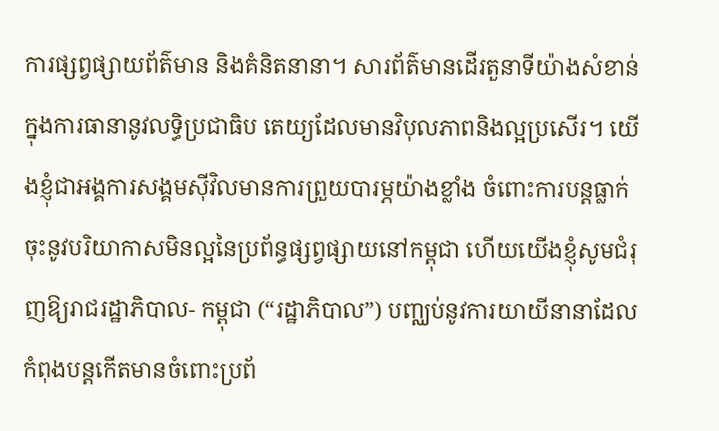ការផ្សព្វផ្សាយព័ត៌មាន និងគំនិតនានា។ សារព័ត៌មានដើរតួនាទីយ៉ាងសំខាន់ក្នុងការធានានូវលទ្ធិប្រជាធិប តេយ្យដែលមានវិបុលភាពនិងល្អប្រសើរ។ យើងខ្ញុំជាអង្គការសង្គមស៊ីវិលមានការព្រួយបារម្ភយ៉ាងខ្លាំង ចំពោះការបន្តធ្លាក់ចុះនូវបរិយាកាសមិនល្អនៃប្រព័ន្ធផ្សព្វផ្សាយនៅកម្ពុជា ហើយយើងខ្ញុំសូមជំរុញឱ្យរាជរដ្ឋាភិបាល- កម្ពុជា (“រដ្ឋាភិបាល”) បញ្ឈប់នូវការយាយីនានាដែលកំពុងបន្តកើតមានចំពោះប្រព័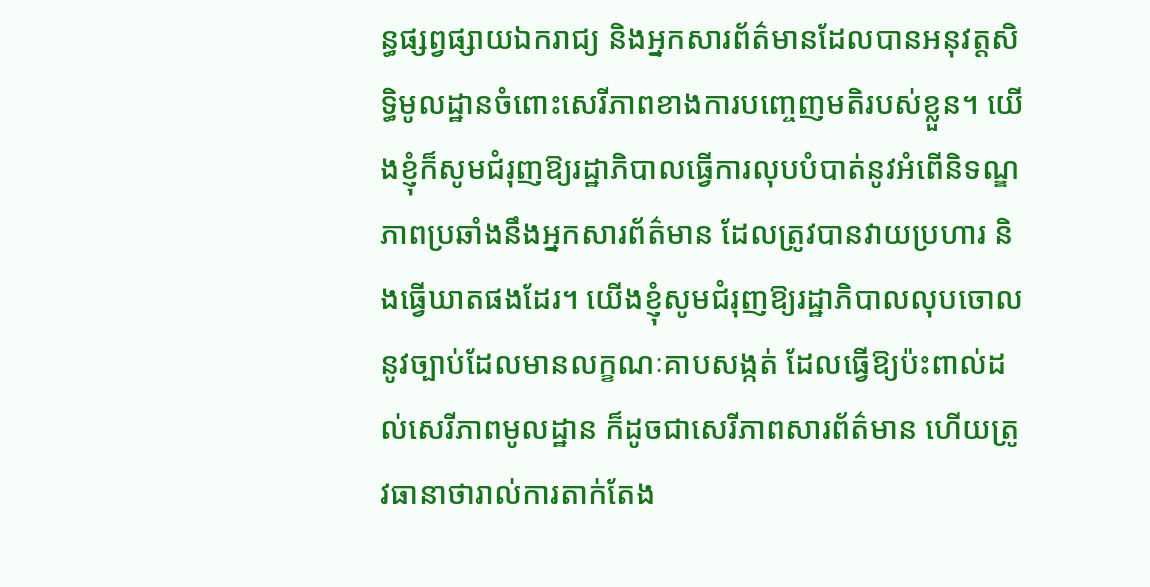ន្ធផ្សព្វផ្សាយឯករាជ្យ និងអ្នកសារព័ត៌មានដែលបានអនុវត្តសិទ្ធិមូលដ្ឋានចំពោះសេរីភាពខាងការបញ្ចេញមតិរបស់ខ្លួន។ យើងខ្ញុំក៏សូមជំរុញឱ្យរដ្ឋាភិបាលធ្វើការលុបបំបាត់នូវអំពើនិទណ្ឌភាពប្រឆាំងនឹងអ្នកសារព័ត៌មាន ដែលត្រូវបានវាយប្រហារ និងធ្វើឃាតផងដែរ។ យើងខ្ញុំសូមជំរុញឱ្យរដ្ឋាភិបាលលុបចោល នូវច្បាប់ដែលមានលក្ខណៈគាបសង្កត់ ដែលធ្វើឱ្យប៉ះពាល់ដល់សេរីភាពមូលដ្ឋាន ក៏ដូចជាសេរីភាពសារព័ត៌មាន ហើយត្រូវធានាថារាល់ការតាក់តែង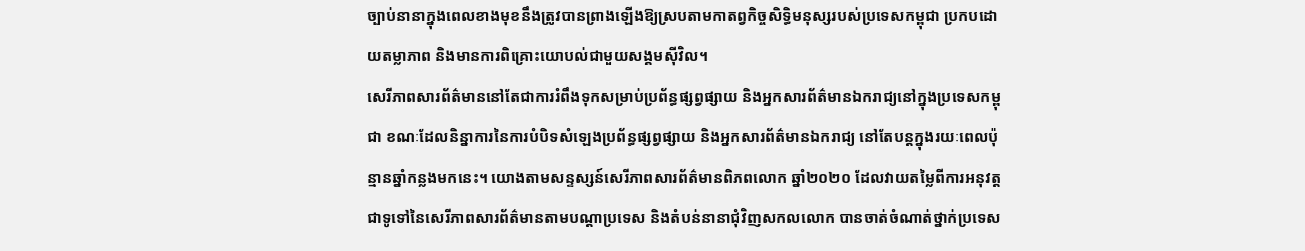ច្បាប់នានាក្នុងពេលខាងមុខនឹងត្រូវបានព្រាងឡើងឱ្យស្របតាមកាតព្វកិច្ចសិទ្ធិមនុស្សរបស់ប្រទេសកម្ពុជា ប្រកបដោយតម្លាភាព និងមានការពិគ្រោះយោបល់ជាមួយសង្គមស៊ីវិល។
សេរីភាពសារព័ត៌មាននៅតែជាការរំពឹងទុកសម្រាប់ប្រព័ន្ធផ្សព្វផ្សាយ និងអ្នកសារព័ត៌មានឯករាជ្យនៅក្នុងប្រទេសកម្ពុជា ខណៈដែលនិន្នាការនៃការបំបិទសំឡេងប្រព័ន្ធផ្សព្វផ្សាយ និងអ្នកសារព័ត៌មានឯករាជ្យ នៅតែបន្តក្នុងរយៈពេលប៉ុន្មានឆ្នាំកន្លងមកនេះ។ យោងតាមសន្ទស្សន៍សេរីភាពសារព័ត៌មានពិភពលោក ឆ្នាំ២០២០ ដែលវាយតម្លៃពីការអនុវត្តជាទូទៅនៃសេរីភាពសារព័ត៌មានតាមបណ្តាប្រទេស និងតំបន់នានាជុំវិញសកលលោក បានចាត់ចំណាត់ថ្នាក់ប្រទេស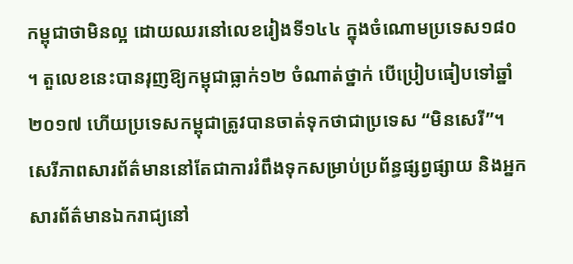កម្ពុជាថាមិនល្អ ដោយឈរនៅលេខរៀងទី១៤៤ ក្នុងចំណោមប្រទេស១៨០ ។ តួលេខនេះបានរុញឱ្យកម្ពុជាធ្លាក់១២ ចំណាត់ថ្នាក់ បើប្រៀបធៀបទៅឆ្នាំ២០១៧ ហើយប្រទេសកម្ពុជាត្រូវបានចាត់ទុកថាជាប្រទេស “មិនសេរី”។
សេរីភាពសារព័ត៌មាននៅតែជាការរំពឹងទុកសម្រាប់ប្រព័ន្ធផ្សព្វផ្សាយ និងអ្នកសារព័ត៌មានឯករាជ្យនៅ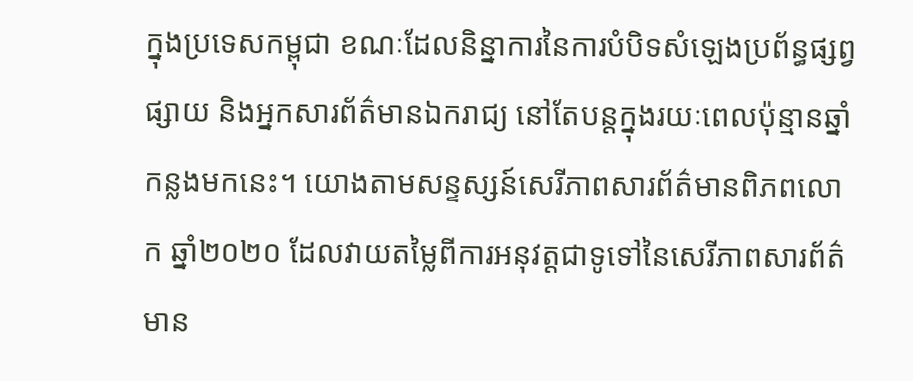ក្នុងប្រទេសកម្ពុជា ខណៈដែលនិន្នាការនៃការបំបិទសំឡេងប្រព័ន្ធផ្សព្វផ្សាយ និងអ្នកសារព័ត៌មានឯករាជ្យ នៅតែបន្តក្នុងរយៈពេលប៉ុន្មានឆ្នាំកន្លងមកនេះ។ យោងតាមសន្ទស្សន៍សេរីភាពសារព័ត៌មានពិភពលោក ឆ្នាំ២០២០ ដែលវាយតម្លៃពីការអនុវត្តជាទូទៅនៃសេរីភាពសារព័ត៌មាន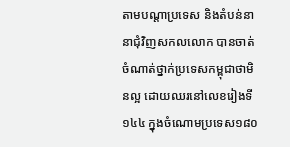តាមបណ្តាប្រទេស និងតំបន់នានាជុំវិញសកលលោក បានចាត់ចំណាត់ថ្នាក់ប្រទេសកម្ពុជាថាមិនល្អ ដោយឈរនៅលេខរៀងទី១៤៤ ក្នុងចំណោមប្រទេស១៨០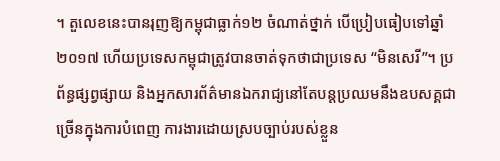។ តួលេខនេះបានរុញឱ្យកម្ពុជាធ្លាក់១២ ចំណាត់ថ្នាក់ បើប្រៀបធៀបទៅឆ្នាំ២០១៧ ហើយប្រទេសកម្ពុជាត្រូវបានចាត់ទុកថាជាប្រទេស “មិនសេរី”។ ប្រព័ន្ធផ្សព្វផ្សាយ និងអ្នកសារព័ត៌មានឯករាជ្យនៅតែបន្តប្រឈមនឹងឧបសគ្គជាច្រើនក្នុងការបំពេញ ការងារដោយស្របច្បាប់របស់ខ្លួន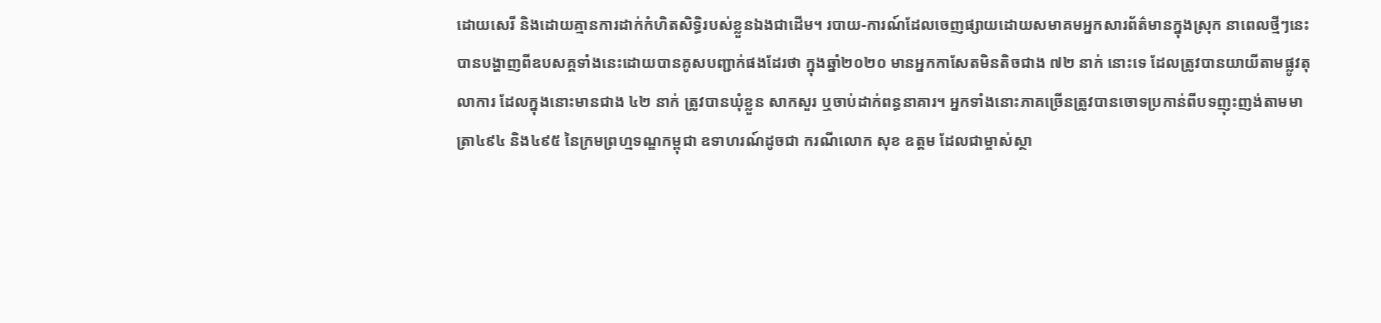ដោយសេរី និងដោយគ្មានការដាក់កំហិតសិទ្ធិរបស់ខ្លួនឯងជាដើម។ របាយ-ការណ៍ដែលចេញផ្សាយដោយសមាគមអ្នកសារព័ត៌មានក្នុងស្រុក នាពេលថ្មីៗនេះ បានបង្ហាញពីឧបសគ្គទាំងនេះដោយបានគូសបញ្ជាក់ផងដែរថា ក្នុងឆ្នាំ២០២០ មានអ្នកកាសែតមិនតិចជាង ៧២ នាក់ នោះទេ ដែលត្រូវបានយាយីតាមផ្លូវតុលាការ ដែលក្នុងនោះមានជាង ៤២ នាក់ ត្រូវបានឃុំខ្លួន សាកសួរ ឬចាប់ដាក់ពន្ធនាគារ។ អ្នកទាំងនោះភាគច្រើនត្រូវបានចោទប្រកាន់ពីបទញុះញង់តាមមាត្រា៤៩៤ និង៤៩៥ នៃក្រមព្រហ្មទណ្ឌកម្ពុជា ឧទាហរណ៍ដូចជា ករណីលោក សុខ ឧត្តម ដែលជាម្ចាស់ស្ថា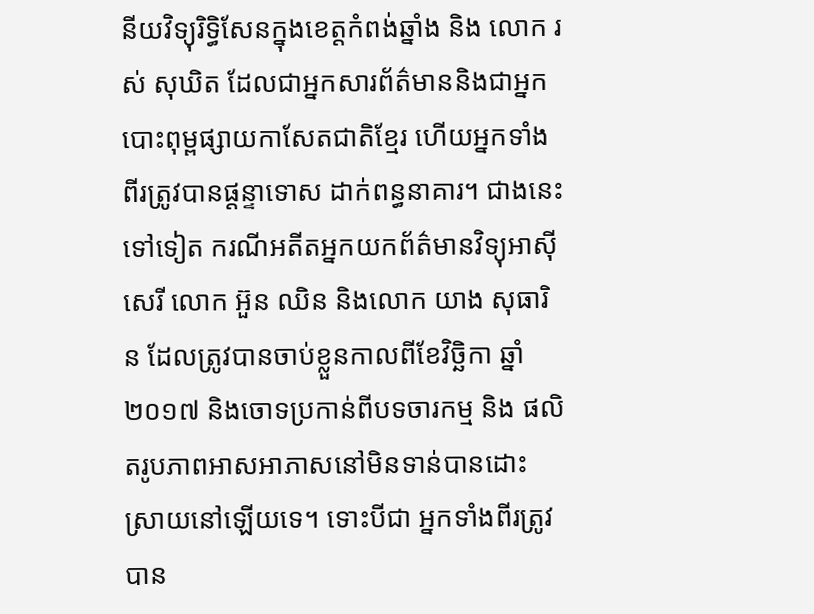នីយវិទ្យុរិទ្ធិសែនក្នុងខេត្តកំពង់ឆ្នាំង និង លោក រស់ សុឃិត ដែលជាអ្នកសារព័ត៌មាននិងជាអ្នកបោះពុម្ពផ្សាយកាសែតជាតិខ្មែរ ហើយអ្នកទាំងពីរត្រូវបានផ្តន្ទាទោស ដាក់ពន្ធនាគារ។ ជាងនេះទៅទៀត ករណីអតីតអ្នកយកព័ត៌មានវិទ្យុអាស៊ីសេរី លោក អ៊ួន ឈិន និងលោក យាង សុធារិន ដែលត្រូវបានចាប់ខ្លួនកាលពីខែវិច្ឆិកា ឆ្នាំ២០១៧ និងចោទប្រកាន់ពីបទចារកម្ម និង ផលិតរូបភាពអាសអាភាសនៅមិនទាន់បានដោះស្រាយនៅឡើយទេ។ ទោះបីជា អ្នកទាំងពីរត្រូវបាន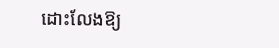ដោះលែងឱ្យ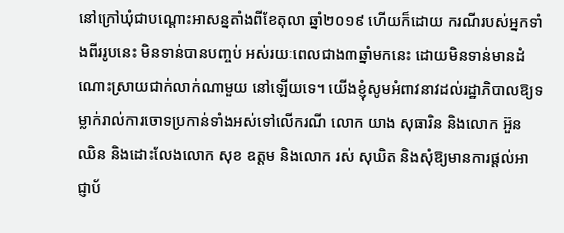នៅក្រៅឃុំជាបណ្តោះអាសន្នតាំងពីខែតុលា ឆ្នាំ២០១៩ ហើយក៏ដោយ ករណីរបស់អ្នកទាំងពីររូបនេះ មិនទាន់បានបញ្ចប់ អស់រយៈពេលជាង៣ឆ្នាំមកនេះ ដោយមិនទាន់មានដំណោះស្រាយជាក់លាក់ណាមួយ នៅឡើយទេ។ យើងខ្ញុំសូមអំពាវនាវដល់រដ្ឋាភិបាលឱ្យទម្លាក់រាល់ការចោទប្រកាន់ទាំងអស់ទៅលើករណី លោក យាង សុធារិន និងលោក អ៊ួន ឈិន និងដោះលែងលោក សុខ ឧត្តម និងលោក រស់ សុឃិត និងសុំឱ្យមានការផ្តល់អាជ្ញាប័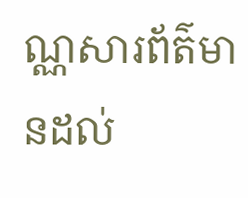ណ្ណសារព័ត៌មានដល់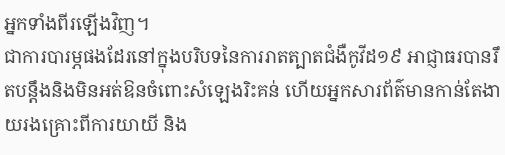អ្នកទាំងពីរឡើងវិញ។
ជាការបារម្ភផងដែរនៅក្នុងបរិបទនៃការរាតត្បាតជំងឺកូវីដ១៩ អាជ្ញាធរបានរឹតបន្តឹងនិងមិនអត់ឱនចំពោះសំឡេងរិះគន់ ហើយអ្នកសារព័ត៌មានកាន់តែងាយរងគ្រោះពីការយាយី និង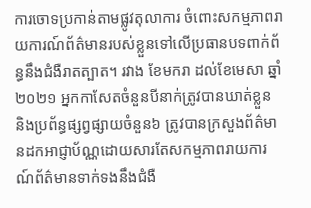ការចោទប្រកាន់តាមផ្លូវតុលាការ ចំពោះសកម្មភាពរាយការណ៍ព័ត៌មានរបស់ខ្លួនទៅលើប្រធានបទពាក់ព័ន្ធនឹងជំងឺរាតត្បាត។ រវាង ខែមករា ដល់ខែមេសា ឆ្នាំ២០២១ អ្នកកាសែតចំនួនបីនាក់ត្រូវបានឃាត់ខ្លួន និងប្រព័ន្ធផ្សព្វផ្សាយចំនួន៦ ត្រូវបានក្រសួងព័ត៌មានដកអាជ្ញាប័ណ្ណដោយសារតែសកម្មភាពរាយការណ៍ព័ត៌មានទាក់ទងនឹងជំងឺ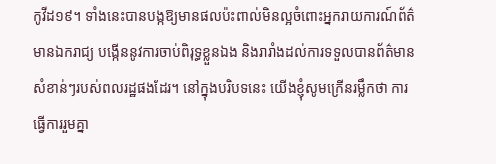កូវីដ១៩។ ទាំងនេះបានបង្កឱ្យមានផលប៉ះពាល់មិនល្អចំពោះអ្នករាយការណ៍ព័ត៌មានឯករាជ្យ បង្កើននូវការចាប់ពិរុទ្ធខ្លួនឯង និងរារាំងដល់ការទទួលបានព័ត៌មានសំខាន់ៗរបស់ពលរដ្ឋផងដែរ។ នៅក្នុងបរិបទនេះ យើងខ្ញុំសូមក្រើនរម្លឹកថា ការធ្វើការរួមគ្នា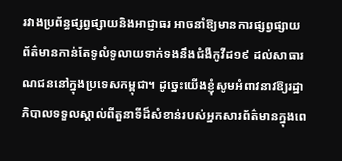រវាងប្រព័ន្ធផ្សព្វផ្សាយនិងអាជ្ញាធរ អាចនាំឱ្យមានការផ្សព្វផ្សាយព័ត៌មានកាន់តែទូលំទូលាយទាក់ទងនឹងជំងឺកូវីដ១៩ ដល់សាធារណជននៅក្នុងប្រទេសកម្ពុជា។ ដូច្នេះយើងខ្ញុំសូមអំពាវនាវឱ្យរដ្ឋាភិបាលទទួលស្គាល់ពីតួនាទីដ៏សំខាន់របស់អ្នកសារព័ត៌មានក្នុងពេ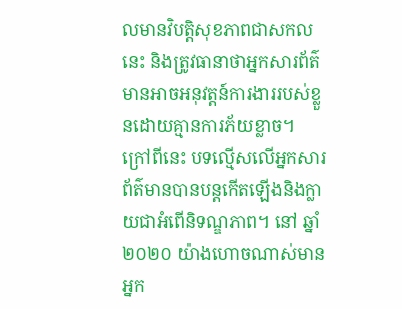លមានវិបត្ដិសុខភាពជាសកលនេះ និងត្រូវធានាថាអ្នកសារព័ត៌មានអាចអនុវត្តន៍ការងាររបស់ខ្លួនដោយគ្មានការភ័យខ្លាច។
ក្រៅពីនេះ បទល្មើសលើអ្នកសារព័ត៌មានបានបន្តកើតឡើងនិងក្លាយជាអំពើនិទណ្ឌភាព។ នៅ ឆ្នាំ២០២០ យ៉ាងហោចណាស់មានអ្នក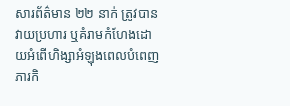សារព័ត៌មាន ២២ នាក់ ត្រូវបានវាយប្រហារ ឬគំរាមកំហែងដោយអំពើហិង្សាអំឡុងពេលបំពេញភារកិ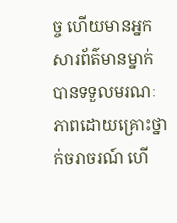ច្ច ហើយមានអ្នកសារព័ត៌មានម្នាក់បានទទួលមរណៈភាពដោយគ្រោះថ្នាក់ចរាចរណ៍ ហើ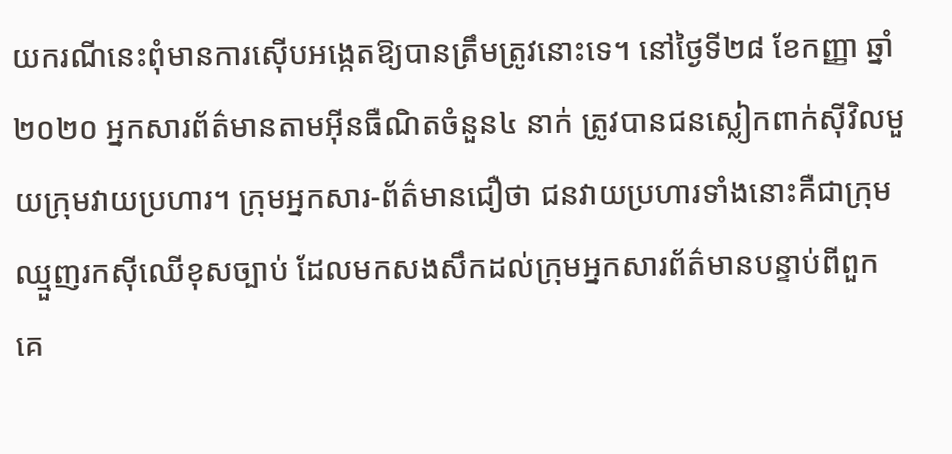យករណីនេះពុំមានការស៊ើបអង្កេតឱ្យបានត្រឹមត្រូវនោះទេ។ នៅថ្ងៃទី២៨ ខែកញ្ញា ឆ្នាំ២០២០ អ្នកសារព័ត៌មានតាមអ៊ីនធឺណិតចំនួន៤ នាក់ ត្រូវបានជនស្លៀកពាក់ស៊ីវិលមួយក្រុមវាយប្រហារ។ ក្រុមអ្នកសារ-ព័ត៌មានជឿថា ជនវាយប្រហារទាំងនោះគឺជាក្រុមឈ្មួញរកស៊ីឈើខុសច្បាប់ ដែលមកសងសឹកដល់ក្រុមអ្នកសារព័ត៌មានបន្ទាប់ពីពួកគេ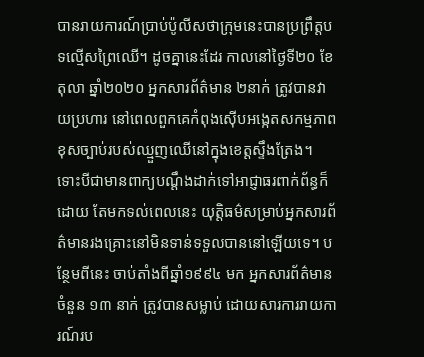បានរាយការណ៍ប្រាប់ប៉ូលីសថាក្រុមនេះបានប្រព្រឹត្តបទល្មើសព្រៃឈើ។ ដូចគ្នានេះដែរ កាលនៅថ្ងៃទី២០ ខែតុលា ឆ្នាំ២០២០ អ្នកសារព័ត៌មាន ២នាក់ ត្រូវបានវាយប្រហារ នៅពេលពួកគេកំពុងស៊ើបអង្កេតសកម្មភាពខុសច្បាប់របស់ឈ្មួញឈើនៅក្នុងខេត្តស្ទឹងត្រែង។ ទោះបីជាមានពាក្យបណ្តឹងដាក់ទៅអាជ្ញាធរពាក់ព័ន្ធក៏ដោយ តែមកទល់ពេលនេះ យុត្តិធម៌សម្រាប់អ្នកសារព័ត៌មានរងគ្រោះនៅមិនទាន់ទទួលបាននៅឡើយទេ។ បន្ថែមពីនេះ ចាប់តាំងពីឆ្នាំ១៩៩៤ មក អ្នកសារព័ត៌មានចំនួន ១៣ នាក់ ត្រូវបានសម្លាប់ ដោយសារការរាយការណ៍រប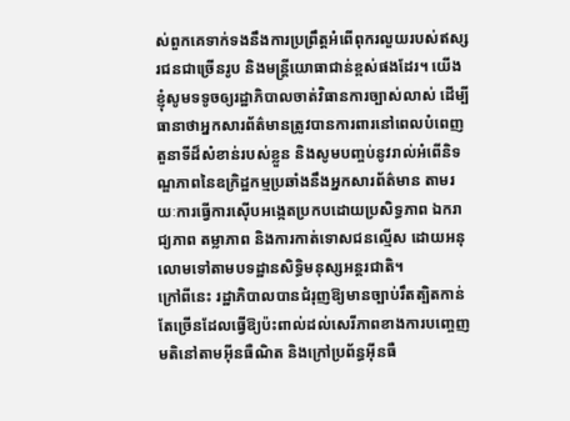ស់ពួកគេទាក់ទងនឹងការប្រព្រឹត្តអំពើពុករលួយរបស់ឥស្សរជនជាច្រើនរូប និងមន្ត្រីយោធាជាន់ខ្ពស់ផងដែរ។ យើងខ្ញុំសូមទទូចឲ្យរដ្ឋាភិបាលចាត់វិធានការច្បាស់លាស់ ដើម្បីធានាថាអ្នកសារព័ត៌មានត្រូវបានការពារនៅពេលបំពេញតួនាទីដ៏សំខាន់របស់ខ្លួន និងសូមបញ្ចប់នូវរាល់អំពើនិទណ្ឌភាពនៃឧក្រិដ្ឋកម្មប្រឆាំងនឹងអ្នកសារព័ត៌មាន តាមរយៈការធ្វើការស៊ើបអង្កេតប្រកបដោយប្រសិទ្ធភាព ឯករាជ្យភាព តម្លាភាព និងការកាត់ទោសជនល្មើស ដោយអនុលោមទៅតាមបទដ្ឋានសិទ្ធិមនុស្សអន្តរជាតិ។
ក្រៅពីនេះ រដ្ឋាភិបាលបានជំរុញឱ្យមានច្បាប់រឹតត្បិតកាន់តែច្រើនដែលធ្វើឱ្យប៉ះពាល់ដល់សេរីភាពខាងការបញ្ចេញមតិនៅតាមអ៊ីនធឺណិត និងក្រៅប្រព័ន្ធអ៊ីនធឺ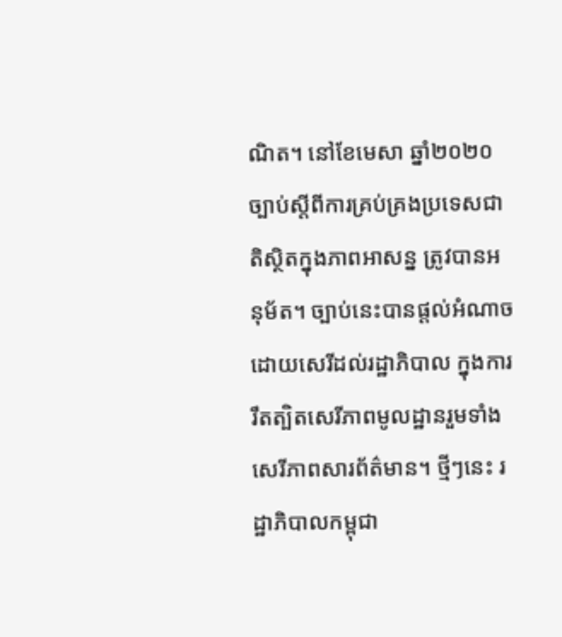ណិត។ នៅខែមេសា ឆ្នាំ២០២០ ច្បាប់ស្តីពីការគ្រប់គ្រងប្រទេសជាតិស្ថិតក្នុងភាពអាសន្ន ត្រូវបានអនុម័ត។ ច្បាប់នេះបានផ្តល់អំណាចដោយសេរីដល់រដ្ឋាភិបាល ក្នុងការរឹតត្បិតសេរីភាពមូលដ្ឋានរួមទាំងសេរីភាពសារព័ត៌មាន។ ថ្មីៗនេះ រដ្ឋាភិបាលកម្ពុជា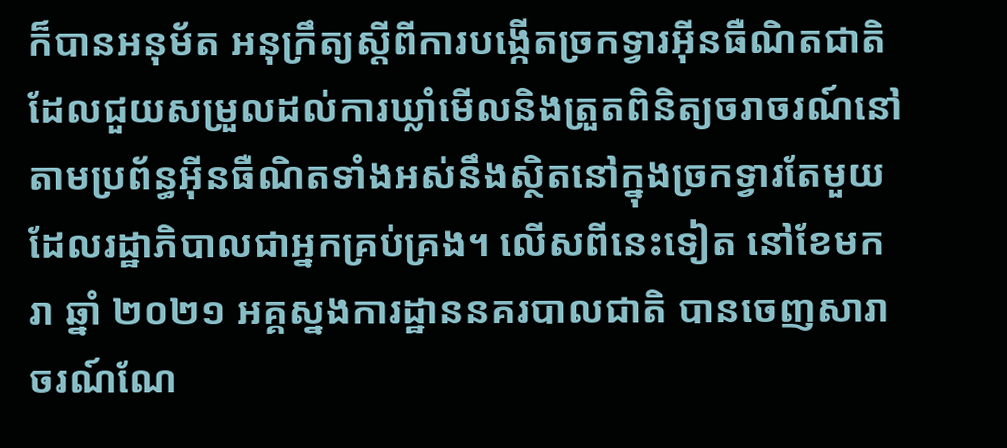ក៏បានអនុម័ត អនុក្រឹត្យស្តីពីការបង្កើតច្រកទ្វារអ៊ីនធឺណិតជាតិ ដែលជួយសម្រួលដល់ការឃ្លាំមើលនិងត្រួតពិនិត្យចរាចរណ៍នៅតាមប្រព័ន្ធអ៊ីនធឺណិតទាំងអស់នឹងស្ថិតនៅក្នុងច្រកទ្វារតែមួយ ដែលរដ្ឋាភិបាលជាអ្នកគ្រប់គ្រង។ លើសពីនេះទៀត នៅខែមករា ឆ្នាំ ២០២១ អគ្គស្នងការដ្ឋាននគរបាលជាតិ បានចេញសារាចរណ៍ណែ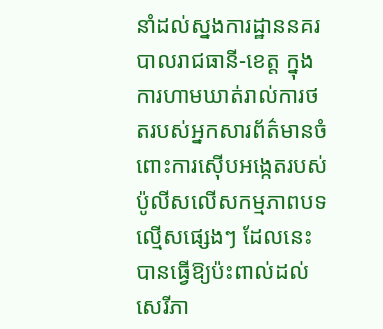នាំដល់ស្នងការដ្ឋាននគរបាលរាជធានី-ខេត្ត ក្នុងការហាមឃាត់រាល់ការថតរបស់អ្នកសារព័ត៌មានចំពោះការស៊ើបអង្កេតរបស់ប៉ូលីសលើសកម្មភាពបទល្មើសផ្សេងៗ ដែលនេះបានធ្វើឱ្យប៉ះពាល់ដល់សេរីភា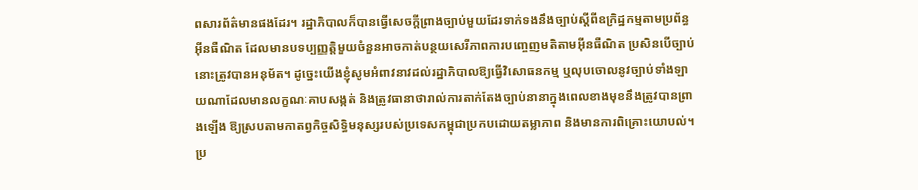ពសារព័ត៌មានផងដែរ។ រដ្ឋាភិបាលក៏បានធ្វើសេចក្តីព្រាងច្បាប់មួយដែរទាក់ទងនឹងច្បាប់ស្តីពីឧក្រិដ្ឋកម្មតាមប្រព័ន្ធអ៊ីនធឺណិត ដែលមានបទប្បញ្ញត្តិមួយចំនួនអាចកាត់បន្ថយសេរីភាពការបញ្ចេញមតិតាមអ៊ីនធឺណិត ប្រសិនបើច្បាប់នោះត្រូវបានអនុម័ត។ ដូច្នេះយើងខ្ញុំសូមអំពាវនាវដល់រដ្ឋាភិបាលឱ្យធ្វើវិសោធនកម្ម ឬលុបចោលនូវច្បាប់ទាំងឡាយណាដែលមានលក្ខណៈគាបសង្កត់ និងត្រូវធានាថារាល់ការតាក់តែងច្បាប់នានាក្នុងពេលខាងមុខនឹងត្រូវបានព្រាងឡើង ឱ្យស្របតាមកាតព្វកិច្ចសិទ្ធិមនុស្សរបស់ប្រទេសកម្ពុជាប្រកបដោយតម្លាភាព និងមានការពិគ្រោះយោបល់។
ប្រ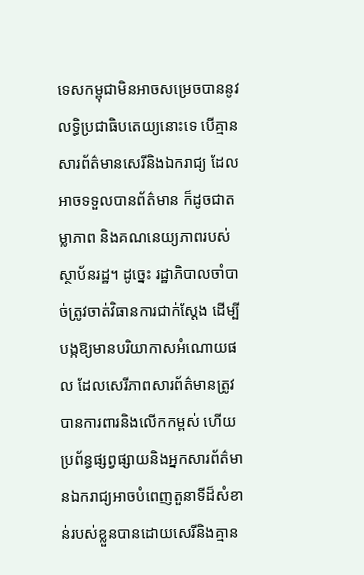ទេសកម្ពុជាមិនអាចសម្រេចបាននូវលទ្ធិប្រជាធិបតេយ្យនោះទេ បើគ្មានសារព័ត៌មានសេរីនិងឯករាជ្យ ដែលអាចទទួលបានព័ត៌មាន ក៏ដូចជាតម្លាភាព និងគណនេយ្យភាពរបស់ស្ថាប័នរដ្ឋ។ ដូច្នេះ រដ្ឋាភិបាលចាំបាច់ត្រូវចាត់វិធានការជាក់ស្តែង ដើម្បីបង្កឱ្យមានបរិយាកាសអំណោយផល ដែលសេរីភាពសារព័ត៌មានត្រូវបានការពារនិងលើកកម្ពស់ ហើយប្រព័ន្ធផ្សព្វផ្សាយនិងអ្នកសារព័ត៌មានឯករាជ្យអាចបំពេញតួនាទីដ៏សំខាន់របស់ខ្លួនបានដោយសេរីនិងគ្មាន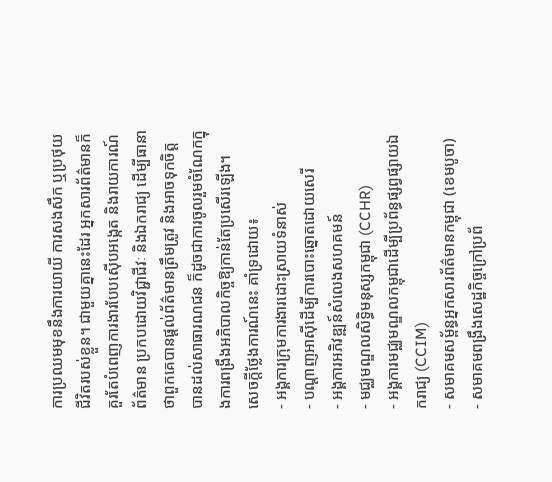ការប្រឈមមុខនឹងការយាយី ការសងសឹក ឬប្រថុយជីវិតរបស់ខ្លួន។ ជាមួយគ្នានេះដែរ អ្នកសារព័ត៌មានក៏គួរតែបំពេញការងារបែបស៊ើបអង្កេត និងរាយការណ៍ព័ត៌មាន ប្រកបដោយវិជ្ជាជីវៈ និងឯករាជ្យ ដើម្បីធានាថាពួកគេបានផ្តល់ព័ត៌មានត្រឹមត្រូវ និងអាចទុកចិត្តបានដល់សាធារណជន ក៏ដូចជាការចូលរួមចំណែកក្នុងការពង្រឹងអភិបាលកិច្ចឱ្យកាន់តែប្រសើរឡើង។
សេចក្តីថ្លែងការណ៍នេះ គាំទ្រដោយ៖
- អង្គការក្រុមការងារដោះស្រាយទំនាស់
- បណ្តាញអាស៊ីដើម្បីការបោះឆ្នោតដោយសេរី
- អង្គការអភិវឌ្ឍន៍សំលេងសហគមន៍
- មជ្ឈមណ្ឌលសិទ្ធិមនុស្សកម្ពុជា (CCHR)
- អង្គការមជ្ឈមណ្ឌលកម្ពុជាដើម្បីប្រព័ន្ធផ្សព្វផ្សាយឯករាជ្យ (CCIM)
- សមាគមសម្ព័ន្ធអ្នកសារព័ត៌មានកម្ពុជា (ខេមបូចា)
- សមាគមពង្រឹងសេដ្ឋកិច្ចក្រៅប្រព័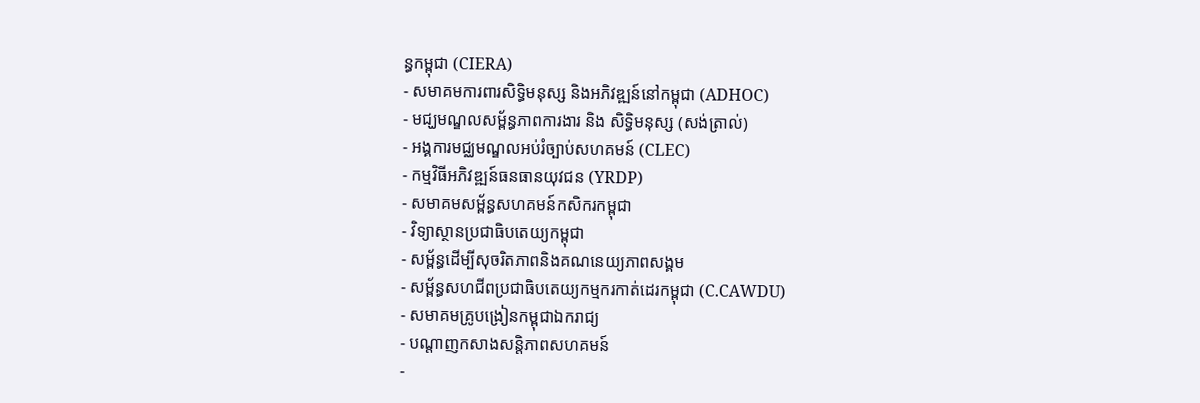ន្ធកម្ពុជា (CIERA)
- សមាគមការពារសិទ្ធិមនុស្ស និងអភិវឌ្ឍន៍នៅកម្ពុជា (ADHOC)
- មជ្ឃមណ្ឌលសម្ព័ន្ធភាពការងារ និង សិទ្ធិមនុស្ស (សង់ត្រាល់)
- អង្គការមជ្ឈមណ្ឌលអប់រំច្បាប់សហគមន៍ (CLEC)
- កម្មវិធីអភិវឌ្ឍន៍ធនធានយុវជន (YRDP)
- សមាគមសម្ព័ន្ធសហគមន៍កសិករកម្ពុជា
- វិទ្យាស្ថានប្រជាធិបតេយ្យកម្ពុជា
- សម្ព័ន្ធដើម្បីសុចរិតភាពនិងគណនេយ្យភាពសង្គម
- សម្ព័ន្ធសហជីពប្រជាធិបតេយ្យកម្មករកាត់ដេរកម្ពុជា (C.CAWDU)
- សមាគមគ្រូបង្រៀនកម្ពុជាឯករាជ្យ
- បណ្តាញកសាងសន្តិភាពសហគមន៍
-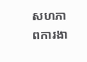សហភាពការងា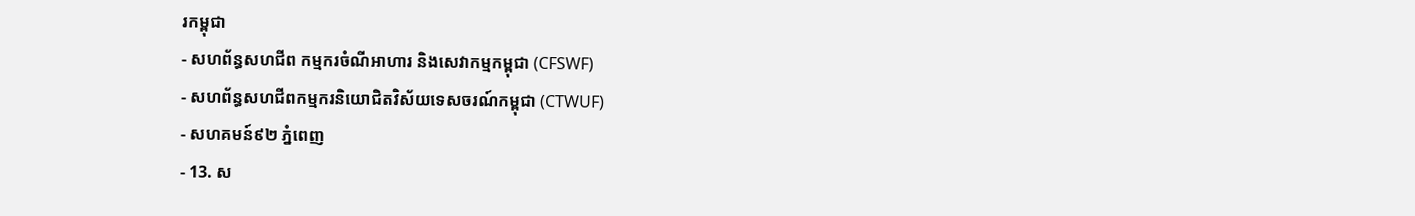រកម្ពុជា
- សហព័ន្ធសហជីព កម្មករចំណីអាហារ និងសេវាកម្មកម្ពុជា (CFSWF)
- សហព័ន្ធសហជីពកម្មករនិយោជិតវិស័យទេសចរណ៍កម្ពុជា (CTWUF)
- សហគមន៍៩២ ភ្នំពេញ
- 13. ស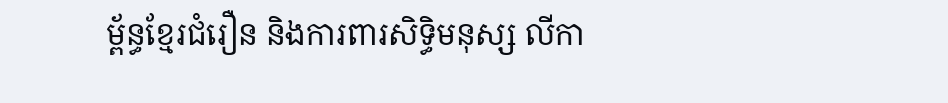ម្ព័ន្ធខ្មែរជំរឿន និងការពារសិទ្ធិមនុស្ស លីកា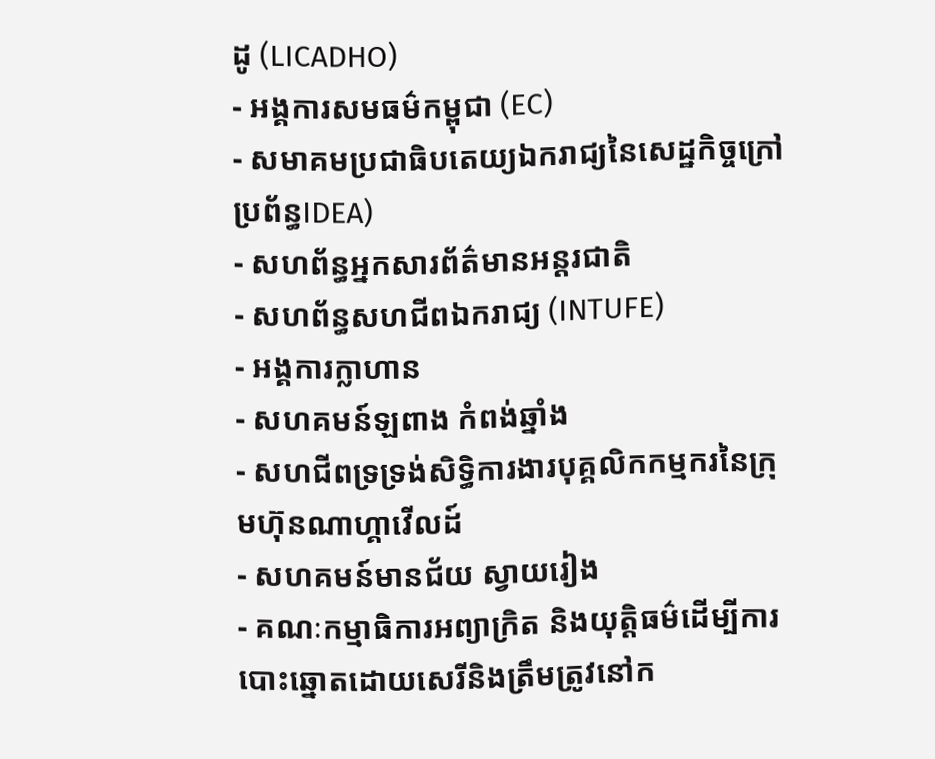ដូ (LICADHO)
- អង្គការសមធម៌កម្ពុជា (EC)
- សមាគមប្រជាធិបតេយ្យឯករាជ្យនៃសេដ្ឋកិច្ចក្រៅប្រព័ន្ធIDEA)
- សហព័ន្ធអ្នកសារព័ត៌មានអន្តរជាតិ
- សហព័ន្ធសហជីពឯករាជ្យ (INTUFE)
- អង្គការក្លាហាន
- សហគមន៍ឡពាង កំពង់ឆ្នាំង
- សហជីពទ្រទ្រង់សិទ្ធិការងារបុគ្គលិកកម្មករនៃក្រុមហ៊ុនណាហ្គាវើលដ៍
- សហគមន៍មានជ័យ ស្វាយរៀង
- គណៈកម្មាធិការអព្យាក្រិត និងយុត្តិធម៌ដើម្បីការបោះឆ្នោតដោយសេរីនិងត្រឹមត្រូវនៅក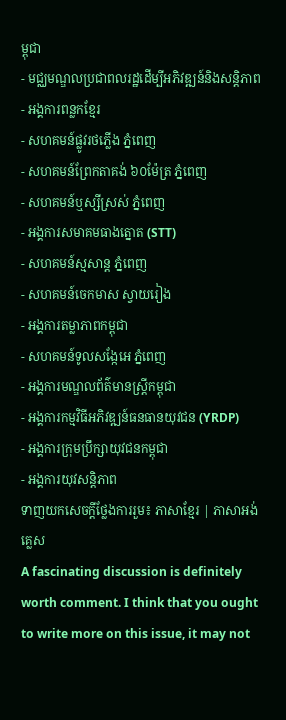ម្ពុជា
- មជ្ឈមណ្ឌលប្រជាពលរដ្ឋដើម្បីអភិវឌ្ឍន៍និងសន្តិភាព
- អង្គការពន្លកខ្មែរ
- សហគមន៍ផ្លូវរថភ្លើង ភ្នំពេញ
- សហគមន៍ព្រែកតាគង់ ៦០ម៉ែត្រ ភ្នំពេញ
- សហគមន៍ឬស្សីស្រស់ ភ្នំពេញ
- អង្គការសមាគមធាងត្នោត (STT)
- សហគមន៍ស្មសាន្ត ភ្នំពេញ
- សហគមន៍ចេកមាស ស្វាយរៀង
- អង្គការតម្លាភាពកម្ពុជា
- សហគមន៍ទូលសង្កែអេ ភ្នំពេញ
- អង្គការមណ្ឌលព័ត៌មានស្រ្តីកម្ពុជា
- អង្គការកម្មវិធីអភិវឌ្ឍន៍ធនធានយុវជន (YRDP)
- អង្គការក្រុមប្រឹក្សាយុវជនកម្ពុជា
- អង្គការយុវសន្តិភាព
ទាញយកសេចក្តីថ្លែងការរួម៖ ភាសាខ្មែរ | ភាសាអង់គ្លេស
A fascinating discussion is definitely worth comment. I think that you ought to write more on this issue, it may not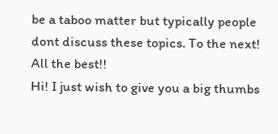be a taboo matter but typically people dont discuss these topics. To the next! All the best!!
Hi! I just wish to give you a big thumbs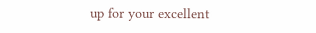up for your excellent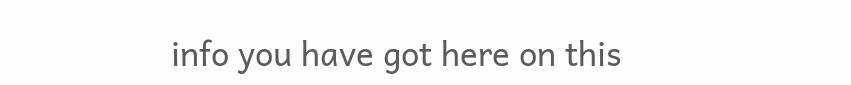info you have got here on this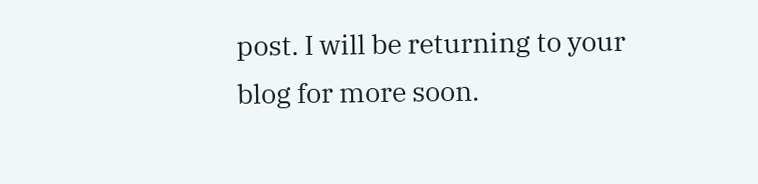post. I will be returning to your blog for more soon.